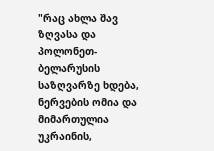"რაც ახლა შავ ზღვასა და პოლონეთ-ბელარუსის საზღვარზე ხდება, ნერვების ომია და მიმართულია უკრაინის,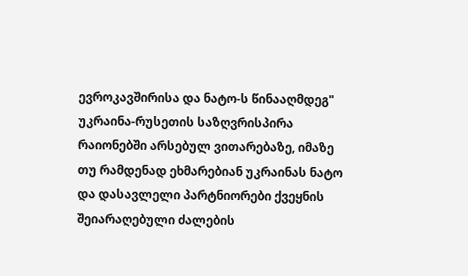ევროკავშირისა და ნატო-ს წინააღმდეგ"
უკრაინა-რუსეთის საზღვრისპირა რაიონებში არსებულ ვითარებაზე, იმაზე თუ რამდენად ეხმარებიან უკრაინას ნატო და დასავლელი პარტნიორები ქვეყნის შეიარაღებული ძალების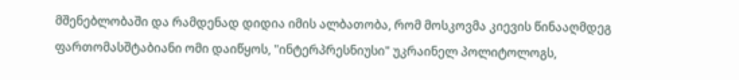მშენებლობაში და რამდენად დიდია იმის ალბათობა, რომ მოსკოვმა კიევის წინააღმდეგ ფართომასშტაბიანი ომი დაიწყოს, "ინტერპრესნიუსი" უკრაინელ პოლიტოლოგს,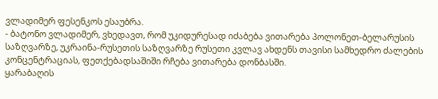ვლადიმერ ფესენკოს ესაუბრა.
- ბატონო ვლადიმერ, ვხედავთ, რომ უკიდურესად იძაბება ვითარება პოლონეთ-ბელარუსის საზღვარზე, უკრაინა-რუსეთის საზღვარზე რუსეთი კვლავ ახდენს თავისი სამხედრო ძალების კონცენტრაციას, ფეთქებადსაშიში რჩება ვითარება დონბასში.
ყარაბაღის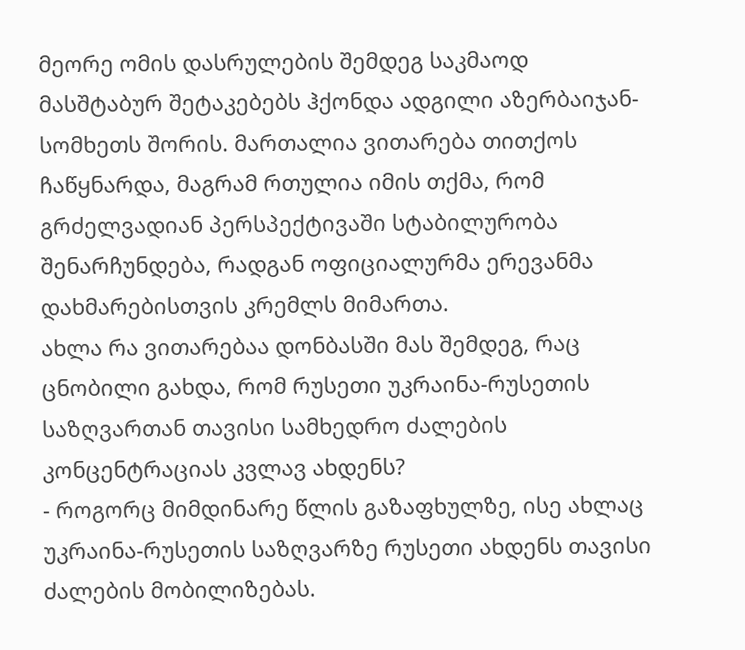მეორე ომის დასრულების შემდეგ საკმაოდ მასშტაბურ შეტაკებებს ჰქონდა ადგილი აზერბაიჯან-სომხეთს შორის. მართალია ვითარება თითქოს ჩაწყნარდა, მაგრამ რთულია იმის თქმა, რომ გრძელვადიან პერსპექტივაში სტაბილურობა შენარჩუნდება, რადგან ოფიციალურმა ერევანმა დახმარებისთვის კრემლს მიმართა.
ახლა რა ვითარებაა დონბასში მას შემდეგ, რაც ცნობილი გახდა, რომ რუსეთი უკრაინა-რუსეთის საზღვართან თავისი სამხედრო ძალების კონცენტრაციას კვლავ ახდენს?
- როგორც მიმდინარე წლის გაზაფხულზე, ისე ახლაც უკრაინა-რუსეთის საზღვარზე რუსეთი ახდენს თავისი ძალების მობილიზებას.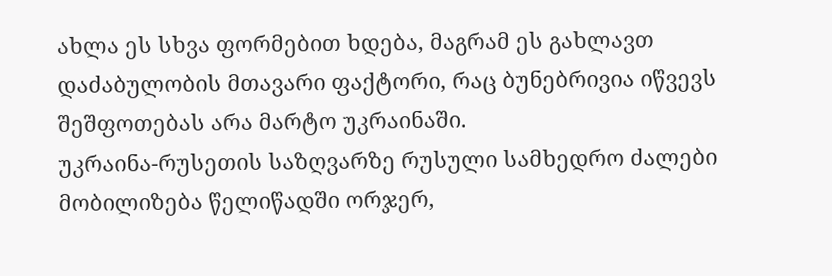ახლა ეს სხვა ფორმებით ხდება, მაგრამ ეს გახლავთ დაძაბულობის მთავარი ფაქტორი, რაც ბუნებრივია იწვევს შეშფოთებას არა მარტო უკრაინაში.
უკრაინა-რუსეთის საზღვარზე რუსული სამხედრო ძალები მობილიზება წელიწადში ორჯერ,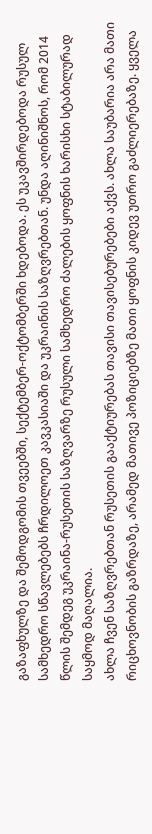გაზაფხულზე და შემოდგომის თვეებში, სექტემბერ-ოქტომბერში ხდებოდა. ეს უკავშირდებოდა რუსულ სამხედრო სწავლებებს ჩრდილოეთ კავკასიაში და უკრაინის საზღვრებთან. უნდა აღინიშნოს, რომ 2014 წლის შემდეგ უკრაინა-რუსეთის საზღვარზე რუსული სამხედრო ძალების ყოფნის ხარისხი სტაბილურად საყმოდ მაღალია.
ახლა ჩვენ საზღვრებთან რუსეთის გააქტიურებას თავისი თავისებურებები აქვს. ახლა საუბარია არა მათი რიცხოვნობის გაზრდაზე, არამედ მათივე პოზიციებზე მათი ყოფნის კიდევ უთრო გაძლიერებაზე. ყველა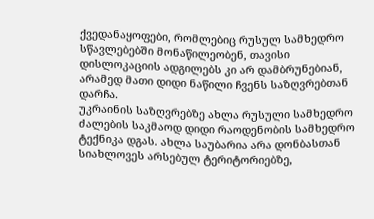ქვედანაყოფები, რომლებიც რუსულ სამხედრო სწავლებებში მონაწილეობენ, თავისი დისლოკაციის ადგილებს კი არ დამბრუნებიან, არამედ მათი დიდი ნაწილი ჩვენს საზღვრებთან დარჩა.
უკრაინის საზღვრებზე ახლა რუსული სამხედრო ძალების საკმაოდ დიდი რაოდენობის სამხედრო ტექნიკა დგას. ახლა საუბარია არა დონბასთან სიახლოვეს არსებულ ტერიტორიებზე,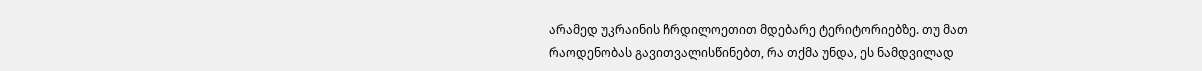არამედ უკრაინის ჩრდილოეთით მდებარე ტერიტორიებზე. თუ მათ რაოდენობას გავითვალისწინებთ, რა თქმა უნდა, ეს ნამდვილად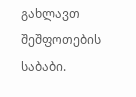გახლავთ შეშფოთების საბაბი.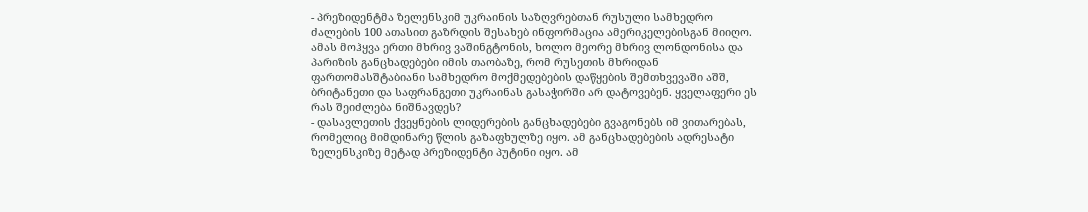- პრეზიდენტმა ზელენსკიმ უკრაინის საზღვრებთან რუსული სამხედრო ძალების 100 ათასით გაზრდის შესახებ ინფორმაცია ამერიკელებისგან მიიღო.
ამას მოჰყვა ერთი მხრივ ვაშინგტონის, ხოლო მეორე მხრივ ლონდონისა და პარიზის განცხადებები იმის თაობაზე, რომ რუსეთის მხრიდან ფართომასშტაბიანი სამხედრო მოქმედებების დაწყების შემთხვევაში აშშ, ბრიტანეთი და საფრანგეთი უკრაინას გასაჭირში არ დატოვებენ. ყველაფერი ეს რას შეიძლება ნიშნავდეს?
- დასავლეთის ქვეყნების ლიდერების განცხადებები გვაგონებს იმ ვითარებას, რომელიც მიმდინარე წლის გაზაფხულზე იყო. ამ განცხადებების ადრესატი ზელენსკიზე მეტად პრეზიდენტი პუტინი იყო. ამ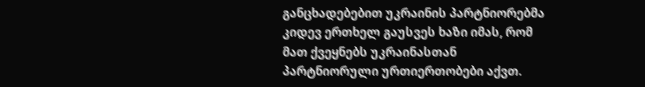განცხადებებით უკრაინის პარტნიორებმა კიდევ ერთხელ გაუსვეს ხაზი იმას, რომ მათ ქვეყნებს უკრაინასთან პარტნიორული ურთიერთობები აქვთ.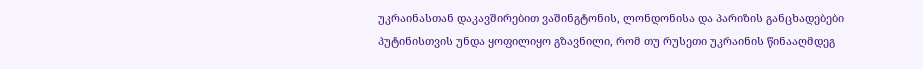უკრაინასთან დაკავშირებით ვაშინგტონის, ლონდონისა და პარიზის განცხადებები პუტინისთვის უნდა ყოფილიყო გზავნილი, რომ თუ რუსეთი უკრაინის წინააღმდეგ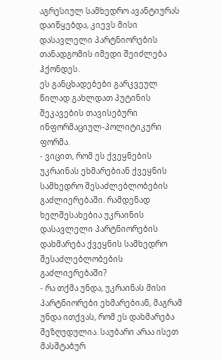აგრესიულ სამხედრო ავანტიურას დაიწყებდა, კიევს მისი დასავლელი პარტნიორების თანადგომის იმედი შეიძლება ჰქონდეს.
ეს განცხადებები გარკვეულ წილად გახლდათ პუტინის შეკავების თავისებური ინფორმაციულ-პოლიტიკური ფორმა.
- ვიცით, რომ ეს ქვეყნების უკრაინას ეხმარებიან ქვეყნის სამხედრო შესაძლებლობების გაძლიერებაში. რამდენად ხელშესახებია უკრაინის დასავლელი პარტნიორების დახმარება ქვეყნის სამხედრო შესაძლებლობების გაძლიერებაში?
- რა თქმა უნდა, უკრაინას მისი პარტნიორები ეხმარებიან, მაგრამ უნდა ითქვას, რომ ეს დახმარება შეზღუდულია. საუბარი არაა ისეთ მასშტაბურ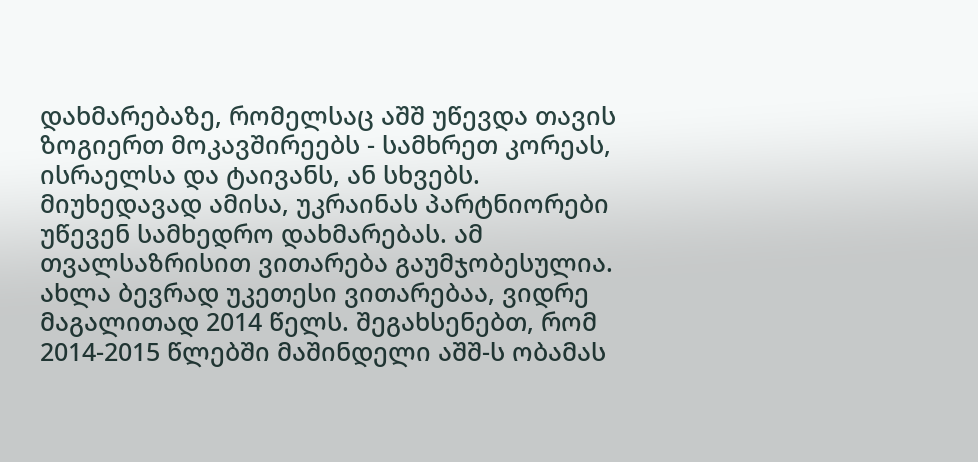დახმარებაზე, რომელსაც აშშ უწევდა თავის ზოგიერთ მოკავშირეებს - სამხრეთ კორეას, ისრაელსა და ტაივანს, ან სხვებს.
მიუხედავად ამისა, უკრაინას პარტნიორები უწევენ სამხედრო დახმარებას. ამ თვალსაზრისით ვითარება გაუმჯობესულია. ახლა ბევრად უკეთესი ვითარებაა, ვიდრე მაგალითად 2014 წელს. შეგახსენებთ, რომ 2014-2015 წლებში მაშინდელი აშშ-ს ობამას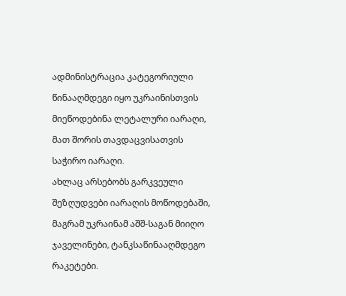ადმინისტრაცია კატეგორიული წინააღმდეგი იყო უკრაინისთვის მიეწოდებინა ლეტალური იარაღი, მათ შორის თავდაცვისათვის საჭირო იარაღი.
ახლაც არსებობს გარკვეული შეზღუდვები იარაღის მოწოდებაში, მაგრამ უკრაინამ აშშ-საგან მიიღო ჯაველინები, ტანკსაწინააღმდეგო რაკეტები.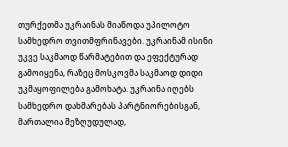თურქეთმა უკრაინას მიაწოდა უპილოტო სამხედრო თვითმფრინავები. უკრაინამ ისინი უკვე საკმაოდ წარმატებით და ეფექტურად გამოიყენა, რაზეც მოსკოვმა საკმაოდ დიდი უკმაყოფილება გამოხატა. უკრაინა იღებს სამხედრო დახმარებას პარტნიორებისგან, მართალია შეზღუდულად,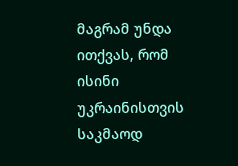მაგრამ უნდა ითქვას, რომ ისინი უკრაინისთვის საკმაოდ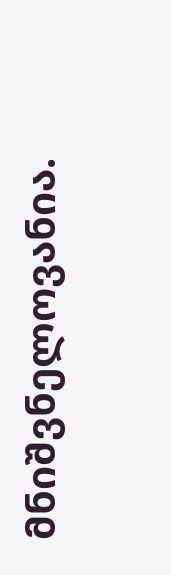მნიშვნელოვანია.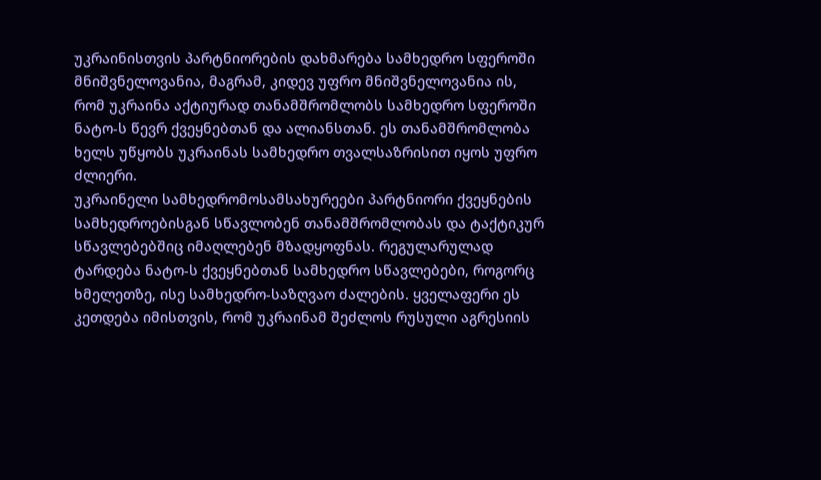უკრაინისთვის პარტნიორების დახმარება სამხედრო სფეროში მნიშვნელოვანია, მაგრამ, კიდევ უფრო მნიშვნელოვანია ის, რომ უკრაინა აქტიურად თანამშრომლობს სამხედრო სფეროში ნატო-ს წევრ ქვეყნებთან და ალიანსთან. ეს თანამშრომლობა ხელს უწყობს უკრაინას სამხედრო თვალსაზრისით იყოს უფრო ძლიერი.
უკრაინელი სამხედრომოსამსახურეები პარტნიორი ქვეყნების სამხედროებისგან სწავლობენ თანამშრომლობას და ტაქტიკურ სწავლებებშიც იმაღლებენ მზადყოფნას. რეგულარულად ტარდება ნატო-ს ქვეყნებთან სამხედრო სწავლებები, როგორც ხმელეთზე, ისე სამხედრო-საზღვაო ძალების. ყველაფერი ეს კეთდება იმისთვის, რომ უკრაინამ შეძლოს რუსული აგრესიის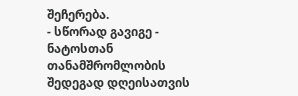შეჩერება.
- სწორად გავიგე - ნატოსთან თანამშრომლობის შედეგად დღეისათვის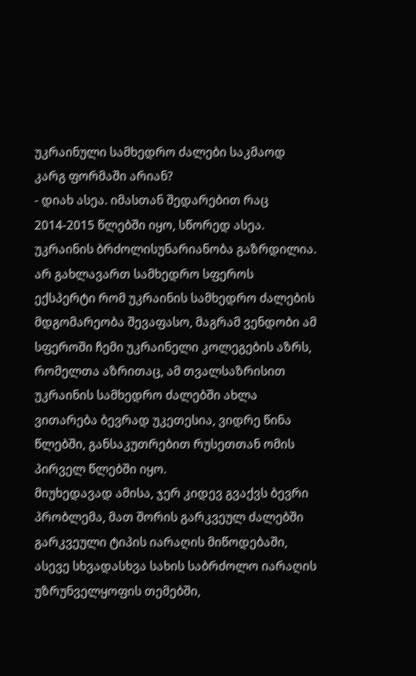უკრაინული სამხედრო ძალები საკმაოდ კარგ ფორმაში არიან?
- დიახ ასეა. იმასთან შედარებით რაც 2014-2015 წლებში იყო, სწორედ ასეა. უკრაინის ბრძოლისუნარიანობა გაზრდილია. არ გახლავართ სამხედრო სფეროს ექსპერტი რომ უკრაინის სამხედრო ძალების მდგომარეობა შევაფასო, მაგრამ ვენდობი ამ სფეროში ჩემი უკრაინელი კოლეგების აზრს, რომელთა აზრითაც, ამ თვალსაზრისით უკრაინის სამხედრო ძალებში ახლა ვითარება ბევრად უკეთესია, ვიდრე წინა წლებში, განსაკუთრებით რუსეთთან ომის პირველ წლებში იყო.
მიუხედავად ამისა, ჯერ კიდევ გვაქვს ბევრი პრობლემა, მათ შორის გარკვეულ ძალებში გარკვეული ტიპის იარაღის მიწოდებაში, ასევე სხვადასხვა სახის საბრძოლო იარაღის უზრუნველყოფის თემებში,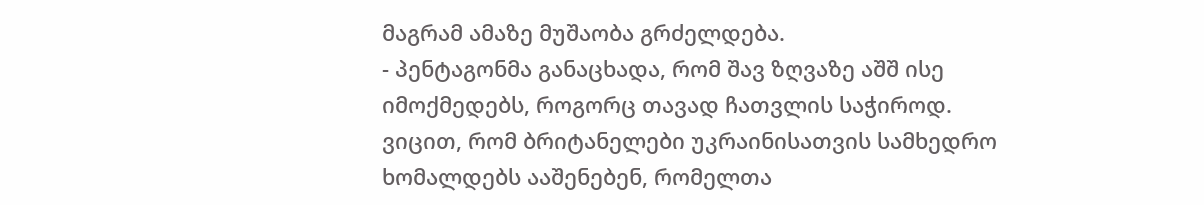მაგრამ ამაზე მუშაობა გრძელდება.
- პენტაგონმა განაცხადა, რომ შავ ზღვაზე აშშ ისე იმოქმედებს, როგორც თავად ჩათვლის საჭიროდ. ვიცით, რომ ბრიტანელები უკრაინისათვის სამხედრო ხომალდებს ააშენებენ, რომელთა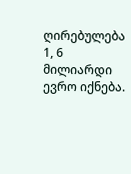ღირებულება 1, 6 მილიარდი ევრო იქნება.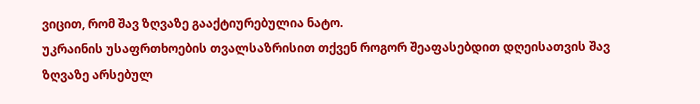ვიცით, რომ შავ ზღვაზე გააქტიურებულია ნატო.
უკრაინის უსაფრთხოების თვალსაზრისით თქვენ როგორ შეაფასებდით დღეისათვის შავ ზღვაზე არსებულ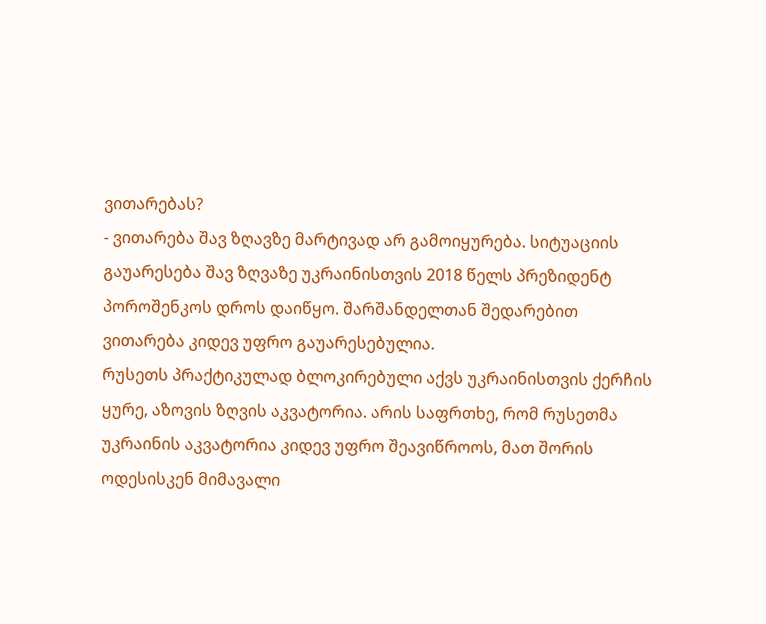ვითარებას?
- ვითარება შავ ზღავზე მარტივად არ გამოიყურება. სიტუაციის გაუარესება შავ ზღვაზე უკრაინისთვის 2018 წელს პრეზიდენტ პოროშენკოს დროს დაიწყო. შარშანდელთან შედარებით ვითარება კიდევ უფრო გაუარესებულია.
რუსეთს პრაქტიკულად ბლოკირებული აქვს უკრაინისთვის ქერჩის ყურე, აზოვის ზღვის აკვატორია. არის საფრთხე, რომ რუსეთმა უკრაინის აკვატორია კიდევ უფრო შეავიწროოს, მათ შორის ოდესისკენ მიმავალი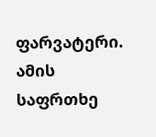ფარვატერი. ამის საფრთხე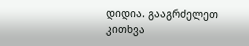დიდია. გააგრძელეთ კითხვა